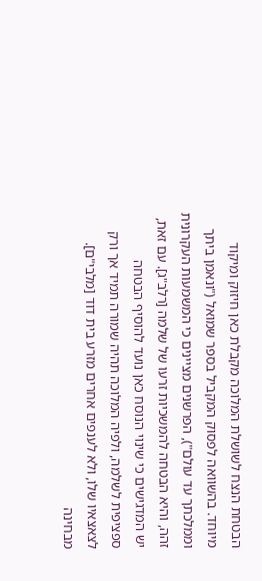הבטחת הנצח לשושלת המלוכה מקבלת כאן חיזוק ומיקוד מיוחד. בהשוואה לפסוק המקביל בספר שמואל ("ונאמן ביתך וממלכתך עד עולם"), הפרשנים מציינים כי המשמעות העקרונית זהה, והיא הבטחה להמשכיות זרעו של שלמה [רלב"ג]. עם זאת, יש המדגישים כי שינוי הנוסח כאן נועד להוסיף הבטחה ספציפית לשלמה, ולפיה המלוכה תהיה שמורה תמיד אך ורק לצאצאיו שלו, ולא לענפים אחרים מזרע בית דוד [מלבי"ם].
מבחינה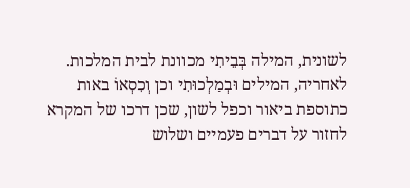לשונית, המילה בְּבֵיתִי מכוונת לבית המלכות. לאחריה, המילים וּבְמַלְכוּתִי וכן וְכִסְאוֹ באות כתוספת ביאור וכפל לשון, שכן דרכו של המקרא לחזור על דברים פעמיים ושלוש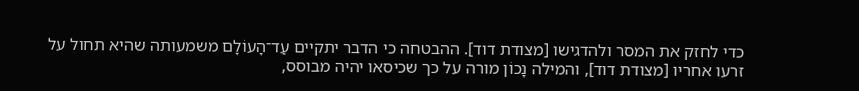כדי לחזק את המסר ולהדגישו [מצודת דוד]. ההבטחה כי הדבר יתקיים עַד־הָעוֹלָם משמעותה שהיא תחול על זרעו אחריו [מצודת דוד], והמילה נָכוֹן מורה על כך שכיסאו יהיה מבוסס,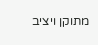מתוקן ויציב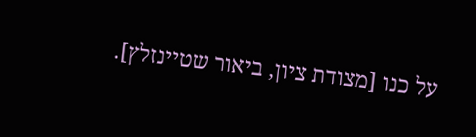על כנו [מצודת ציון, ביאור שטיינזלץ].